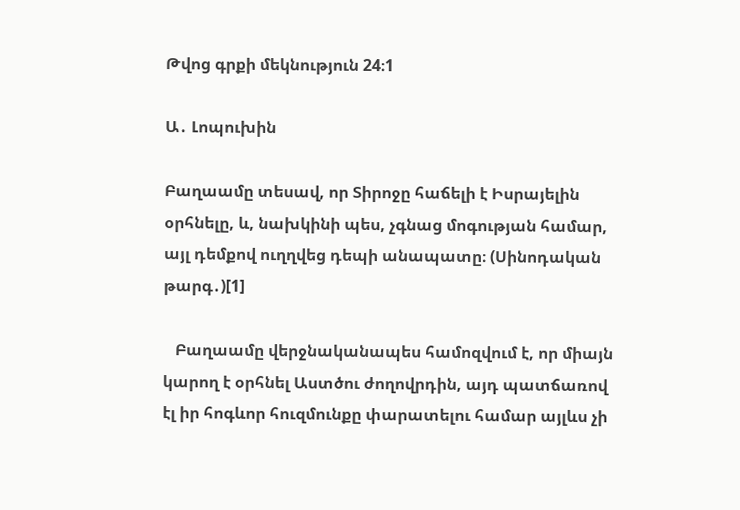Թվոց գրքի մեկնություն 24։1

Ա․ Լոպուխին

Բաղաամը տեսավ, որ Տիրոջը հաճելի է Իսրայելին օրհնելը, և, նախկինի պես, չգնաց մոգության համար, այլ դեմքով ուղղվեց դեպի անապատը։ (Սինոդական թարգ․)[1]

   Բաղաամը վերջնականապես համոզվում է, որ միայն կարող է օրհնել Աստծու ժողովրդին, այդ պատճառով էլ իր հոգևոր հուզմունքը փարատելու համար այլևս չի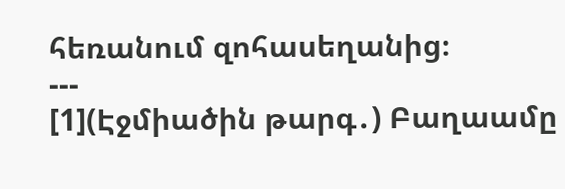հեռանում զոհասեղանից։
---
[1](Էջմիածին թարգ․) Բաղաամը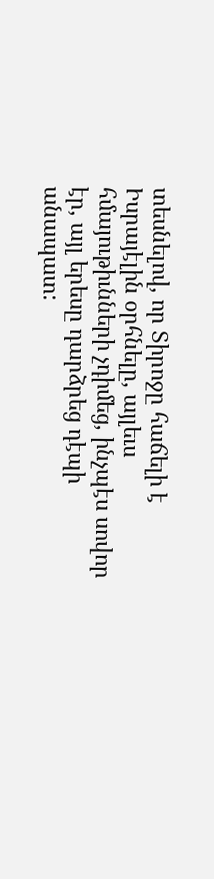տեսնելով, որ Տիրոջը հաճելի է Իսրայէլին օրհնելը, այլեւս հմայութիւնների չդիմեց, ինչպէս սովոր էր, այլ երեսը դարձրեց դէպի անապատ: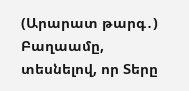(Արարատ թարգ․) Բաղաամը, տեսնելով, որ Տերը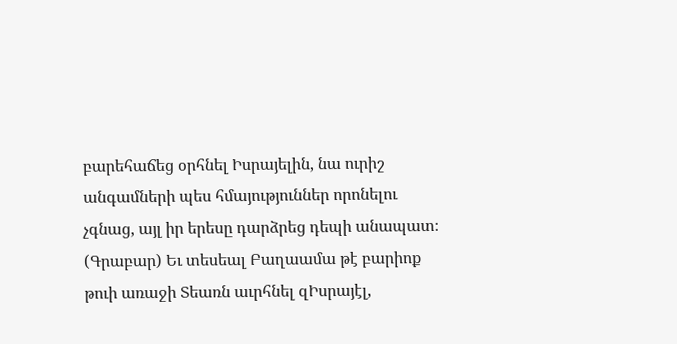բարեհաճեց օրհնել Իսրայելին, նա ուրիշ անգամների պես հմայություններ որոնելու չգնաց, այլ իր երեսը դարձրեց դեպի անապատ։
(Գրաբար) Եւ տեսեալ Բաղաամա թէ բարիոք թուի առաջի Տեառն աւրհնել զԻսրայէլ,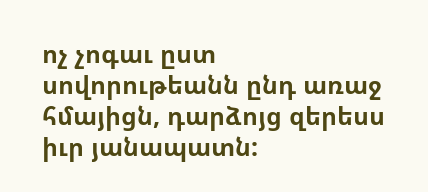ոչ չոգաւ ըստ սովորութեանն ընդ առաջ հմայիցն, դարձոյց զերեսս իւր յանապատն: